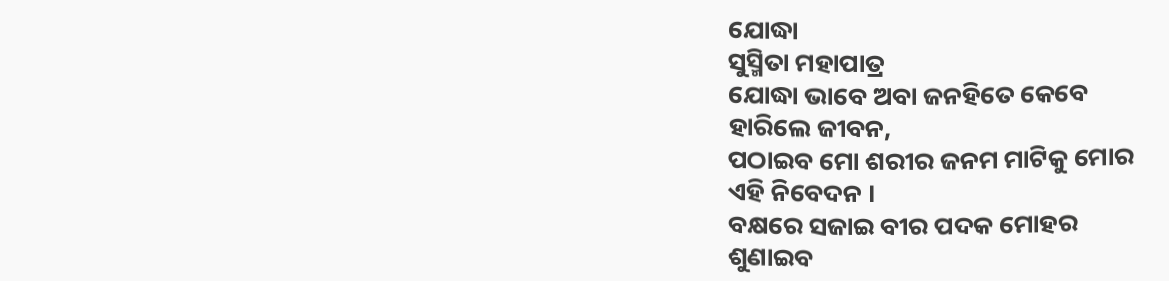ଯୋଦ୍ଧା
ସୁସ୍ମିତା ମହାପାତ୍ର
ଯୋଦ୍ଧା ଭାବେ ଅବା ଜନହିତେ କେବେ
ହାରିଲେ ଜୀବନ,
ପଠାଇବ ମୋ ଶରୀର ଜନମ ମାଟିକୁ ମୋର
ଏହି ନିବେଦନ ।
ବକ୍ଷରେ ସଜାଇ ବୀର ପଦକ ମୋହର
ଶୁଣାଇବ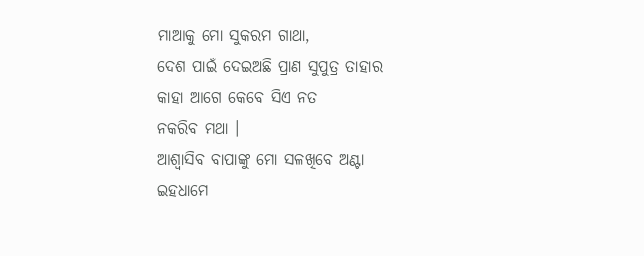ମାଆକୁ ମୋ ସୁକରମ ଗାଥା,
ଦେଶ ପାଇଁ ଦେଇଅଛି ପ୍ରାଣ ସୁପୁତ୍ର ତାହାର
କାହା ଆଗେ କେବେ ସିଏ ନତ
ନକରିବ ମଥା ।
ଆଶ୍ୱାସିବ ବାପାଙ୍କୁ ମୋ ସଳଖିବେ ଅଣ୍ଟା
ଇହଧାମେ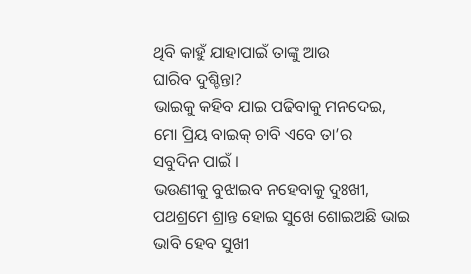ଥିବି କାହୁଁ ଯାହାପାଇଁ ତାଙ୍କୁ ଆଉ
ଘାରିବ ଦୁଶ୍ଚିନ୍ତା?
ଭାଇକୁ କହିବ ଯାଇ ପଢିବାକୁ ମନଦେଇ,
ମୋ ପ୍ରିୟ ବାଇକ୍ ଚାବି ଏବେ ତା’ର
ସବୁଦିନ ପାଇଁ ।
ଭଉଣୀକୁ ବୁଝାଇବ ନହେବାକୁ ଦୁଃଖୀ,
ପଥଶ୍ରମେ ଶ୍ରାନ୍ତ ହୋଇ ସୁଖେ ଶୋଇଅଛି ଭାଇ
ଭାବି ହେବ ସୁଖୀ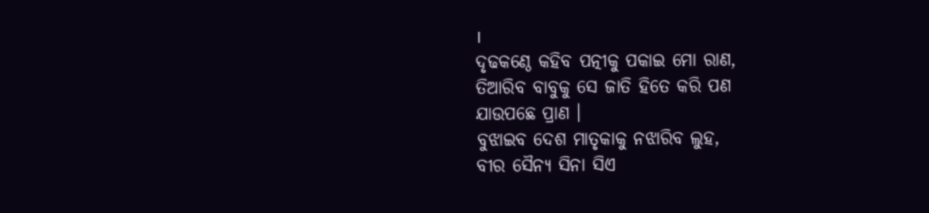।
ଦୃଢକଣ୍ଠେ କହିବ ପତ୍ନୀକୁ ପକାଇ ମୋ ରାଣ,
ତିଆରିବ ବାବୁକୁ ସେ ଜାତି ହିତେ କରି ପଣ
ଯାଉପଛେ ପ୍ରାଣ ।
ବୁଝାଇବ ଦେଶ ମାତୃକାକୁ ନଝାରିବ ଲୁହ,
ବୀର ସୈନ୍ୟ ସିନା ସିଏ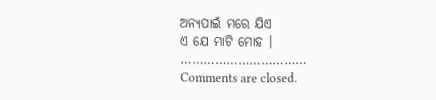ଅନ୍ୟପାଇଁ ମରେ ଯିଏ
ଏ ଯେ ମାଟି ମୋହ ।
……………………………
Comments are closed.